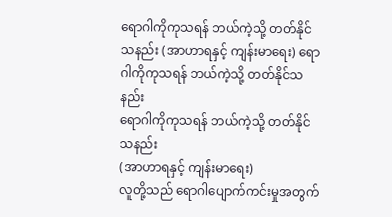ရောဂါကိုကုသရန် ဘယ်ကဲ့သို့ တတ်နိုင်သနည်း (အာဟာရနှင့် ကျန်းမာရေး) ရောဂါကိုကုသရန် ဘယ်ကဲ့သို့ တတ်နိုင်သနည်း
ရောဂါကိုကုသရန် ဘယ်ကဲ့သို့ တတ်နိုင်သနည်း
(အာဟာရနှင့် ကျန်းမာရေး)
လူတို့သည် ရောဂါပျောက်ကင်းမှုအတွက်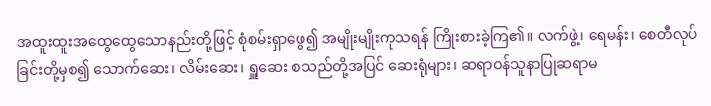အထူးထူးအထွေထွေသောနည်းတို့ဖြင့် စုံစမ်းရှာဖွေ၍ အမျိုးမျိုးကုသရန် ကြိုးစားခဲ့ကြ၏။ လက်ဖွဲ့၊ ရေမန်း၊ စေတီလုပ်ခြင်းတို့မှစ၍ သောက်ဆေး၊ လိမ်းဆေး၊ ရှူဆေး စသည်တို့အပြင် ဆေးရုံများ၊ ဆရာဝန်သူနာပြုဆရာမ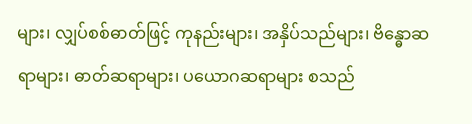များ၊ လျှပ်စစ်ဓာတ်ဖြင့် ကုနည်းများ၊ အနှိပ်သည်များ၊ ဗိန္ဓောဆရာများ၊ ဓာတ်ဆရာများ၊ ပယောဂဆရာများ စသည်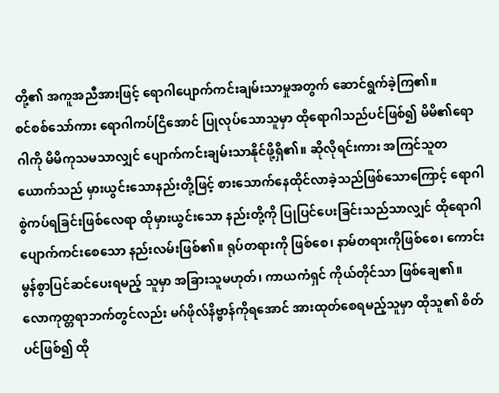တို့၏ အကူအညီအားဖြင့် ရောဂါပျောက်ကင်းချမ်းသာမှုအတွက် ဆောင်ရွက်ခဲ့ကြ၏။
စင်စစ်သော်ကား ရောဂါကပ်ငြိအောင် ပြုလုပ်သောသူမှာ ထိုရောဂါသည်ပင်ဖြစ်၍ မိမိ၏ရောဂါကို မိမိကုသမသာလျှင် ပျောက်ကင်းချမ်းသာနိုင်ဖို့ရှိ၏။ ဆိုလိုရင်းကား အကြင်သူတယောက်သည် မှားယွင်းသောနည်းတို့ဖြင့် စားသောက်နေထိုင်လာခဲ့သည်ဖြစ်သောကြောင့် ရောဂါစွဲကပ်ရခြင်းဖြစ်လေရာ ထိုမှားယွင်းသော နည်းတို့ကို ပြုပြင်ပေးခြင်းသည်သာလျှင် ထိုရောဂါပျောက်ကင်းစေသော နည်းလမ်းဖြစ်၏။ ရုပ်တရားကို ဖြစ်စေ၊ နာမ်တရားကိုဖြစ်စေ၊ ကောင်းမွန်စွာပြင်ဆင်ပေးရမည့် သူမှာ အခြားသူမဟုတ်၊ ကာယကံရှင် ကိုယ်တိုင်သာ ဖြစ်ချေ၏။ လောကုတ္တရာဘက်တွင်လည်း မဂ်ဖိုလ်နိဗ္ဗာန်ကိုရအောင် အားထုတ်စေရမည့်သူမှာ ထိုသူ၏ စိတ်ပင်ဖြစ်၍ ထို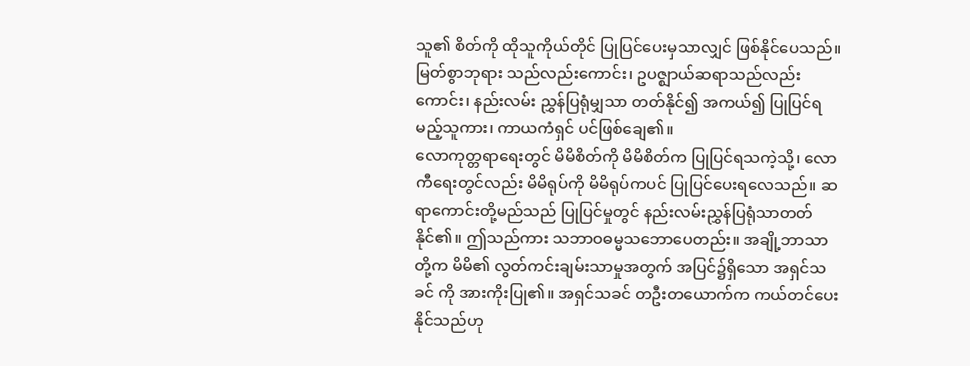သူ၏ စိတ်ကို ထိုသူကိုယ်တိုင် ပြုပြင်ပေးမှသာလျှင် ဖြစ်နိုင်ပေသည်။ မြတ်စွာဘုရား သည်လည်းကောင်း၊ ဥပဇ္ဈာယ်ဆရာသည်လည်းကောင်း၊ နည်းလမ်း ညွှန်ပြရုံမျှသာ တတ်နိုင်၍ အကယ်၍ ပြုပြင်ရမည့်သူကား၊ ကာယကံရှင် ပင်ဖြစ်ချေ၏။
လောကုတ္တရာရေးတွင် မိမိစိတ်ကို မိမိစိတ်က ပြုပြင်ရသကဲ့သို့၊ လောကီရေးတွင်လည်း မိမိရုပ်ကို မိမိရုပ်ကပင် ပြုပြင်ပေးရလေသည်။ ဆရာကောင်းတို့မည်သည် ပြုပြင်မှုတွင် နည်းလမ်းညွှန်ပြရုံသာတတ် နိုင်၏။ ဤသည်ကား သဘာဝဓမ္မသဘောပေတည်း။ အချို့ဘာသာ တို့က မိမိ၏ လွတ်ကင်းချမ်းသာမှုအတွက် အပြင်၌ရှိသော အရှင်သခင် ကို အားကိုးပြု၏။ အရှင်သခင် တဦးတယောက်က ကယ်တင်ပေး နိုင်သည်ဟု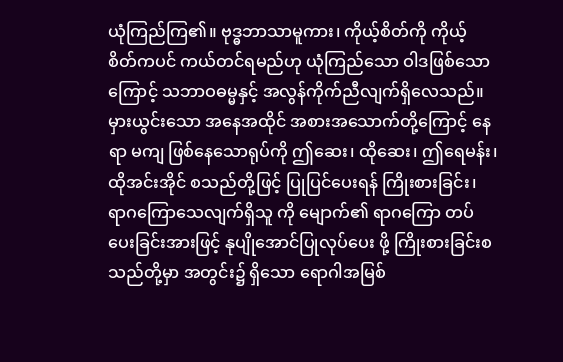ယုံကြည်ကြ၏။ ဗုဒ္ဓဘာသာမူကား၊ ကိုယ့်စိတ်ကို ကိုယ့် စိတ်ကပင် ကယ်တင်ရမည်ဟု ယုံကြည်သော ဝါဒဖြစ်သောကြောင့် သဘာဝဓမ္မနှင့် အလွန်ကိုက်ညီလျက်ရှိလေသည်။
မှားယွင်းသော အနေအထိုင် အစားအသောက်တို့ကြောင့် နေရာ မကျ ဖြစ်နေသောရုပ်ကို ဤဆေး၊ ထိုဆေး၊ ဤရေမန်း၊ ထိုအင်းအိုင် စသည်တို့ဖြင့် ပြုပြင်ပေးရန် ကြိုးစားခြင်း၊ ရာဂကြောသေလျက်ရှိသူ ကို မျောက်၏ ရာဂကြော တပ်ပေးခြင်းအားဖြင့် နုပျိုအောင်ပြုလုပ်ပေး ဖို့ ကြိုးစားခြင်းစသည်တို့မှာ အတွင်း၌ ရှိသော ရောဂါအမြစ်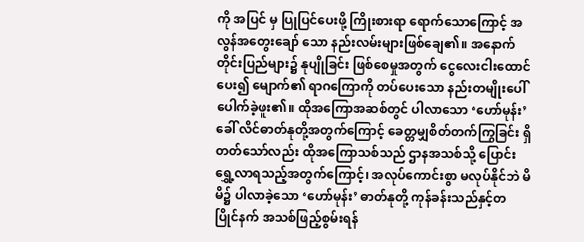ကို အပြင် မှ ပြုပြင်ပေးဖို့ ကြိုးစားရာ ရောက်သောကြောင့် အလွန်အတွေးချော် သော နည်းလမ်းများဖြစ်ချေ၏။ အနောက်တိုင်းပြည်များ၌ နုပျိုခြင်း ဖြစ်စေမှုအတွက် ငွေလေးငါးထောင်ပေး၍ မျောက်၏ ရာဂကြောကို တပ်ပေးသော နည်းတမျိုးပေါ်ပေါက်ခဲ့ဖူး၏။ ထိုအကြောအဆစ်တွင် ပါလာသော ‘ဟော်မုန်း’ခေါ် လိင်ဓာတ်နုတို့အတွက်ကြောင့် ခေတ္တမျှစိတ်တက်ကြွခြင်း ရှိတတ်သော်လည်း ထိုအကြောသစ်သည် ဌာနအသစ်သို့ ပြောင်းရွှေ့လာရသည့်အတွက်ကြောင့်၊ အလုပ်ကောင်းစွာ မလုပ်နိုင်ဘဲ မိမိ၌ ပါလာခဲ့သော ‘ဟော်မုန်း’ ဓာတ်နုတို့ ကုန်ခန်းသည်နှင့်တပြိုင်နက် အသစ်ဖြည့်စွမ်းရန်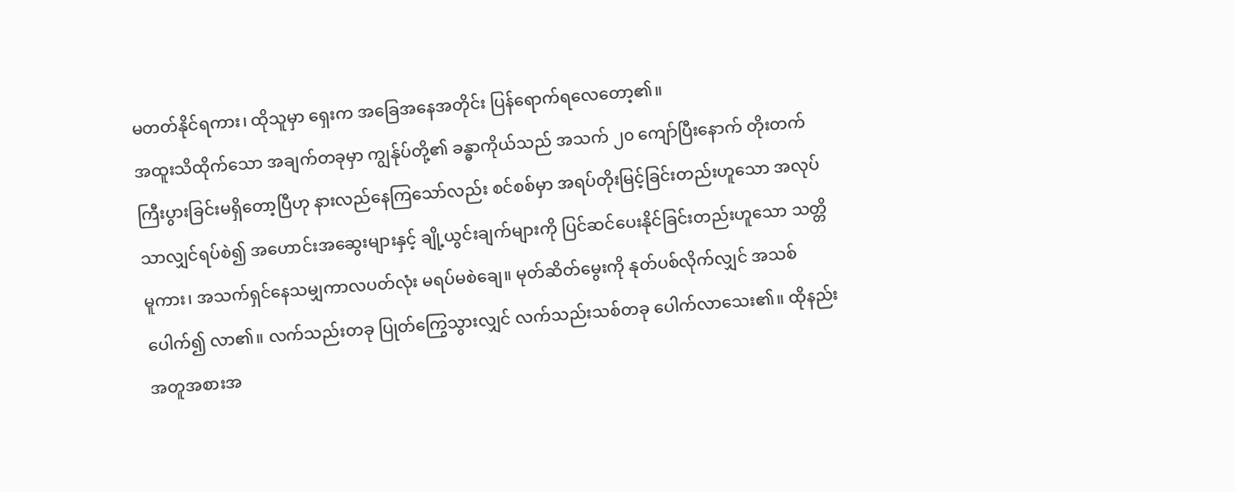မတတ်နိုင်ရကား၊ ထိုသူမှာ ရှေးက အခြေအနေအတိုင်း ပြန်ရောက်ရလေတော့၏။
အထူးသိထိုက်သော အချက်တခုမှာ ကျွန်ုပ်တို့၏ ခန္ဓာကိုယ်သည် အသက် ၂၀ ကျော်ပြီးနောက် တိုးတက်ကြီးပွားခြင်းမရှိတော့ပြီဟု နားလည်နေကြသော်လည်း စင်စစ်မှာ အရပ်တိုးမြင့်ခြင်းတည်းဟူသော အလုပ်သာလျှင်ရပ်စဲ၍ အဟောင်းအဆွေးများနှင့် ချို့ယွင်းချက်များကို ပြင်ဆင်ပေးနိုင်ခြင်းတည်းဟူသော သတ္တိမူကား၊ အသက်ရှင်နေသမျှကာလပတ်လုံး မရပ်မစဲချေ။ မုတ်ဆိတ်မွေးကို နုတ်ပစ်လိုက်လျှင် အသစ်ပေါက်၍ လာ၏။ လက်သည်းတခု ပြုတ်ကြွေသွားလျှင် လက်သည်းသစ်တခု ပေါက်လာသေး၏။ ထိုနည်းအတူအစားအ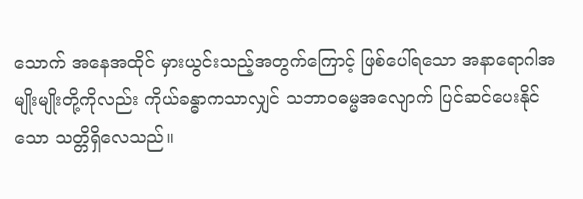သောက် အနေအထိုင် မှားယွင်းသည့်အတွက်ကြောင့် ဖြစ်ပေါ်ရသော အနာရောဂါအမျိုးမျိုးတို့ကိုလည်း ကိုယ်ခန္ဓာကသာလျှင် သဘာဝဓမ္မအလျောက် ပြင်ဆင်ပေးနိုင်သော သတ္တိရှိလေသည်။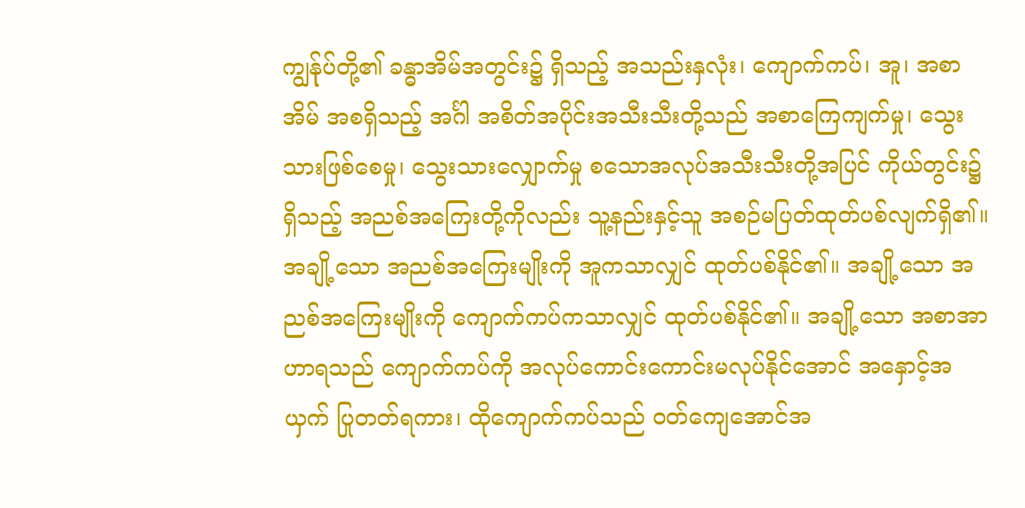ကျွန်ုပ်တို့၏ ခန္ဓာအိမ်အတွင်း၌ ရှိသည့် အသည်းနှလုံး၊ ကျောက်ကပ်၊ အူ၊ အစာအိမ် အစရှိသည့် အင်္ဂါ အစိတ်အပိုင်းအသီးသီးတို့သည် အစာကြေကျက်မှု၊ သွေးသားဖြစ်စေမှု၊ သွေးသားလျှောက်မှု စသောအလုပ်အသီးသီးတို့အပြင် ကိုယ်တွင်း၌ရှိသည့် အညစ်အကြေးတို့ကိုလည်း သူ့နည်းနှင့်သူ အစဉ်မပြတ်ထုတ်ပစ်လျက်ရှိ၏။ အချို့သော အညစ်အကြေးမျိုးကို အူကသာလျှင် ထုတ်ပစ်နိုင်၏။ အချို့သော အညစ်အကြေးမျိုးကို ကျောက်ကပ်ကသာလျှင် ထုတ်ပစ်နိုင်၏။ အချို့သော အစာအာဟာရသည် ကျောက်ကပ်ကို အလုပ်ကောင်းကောင်းမလုပ်နိုင်အောင် အနှောင့်အယှက် ပြုတတ်ရကား၊ ထိုကျောက်ကပ်သည် ဝတ်ကျေအောင်အ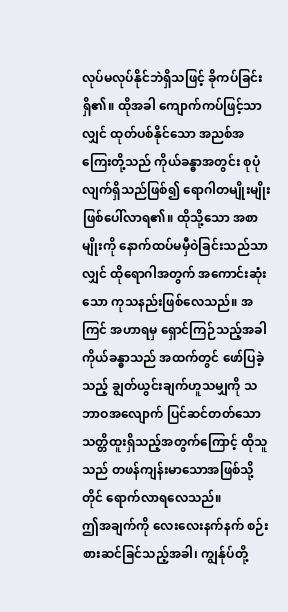လုပ်မလုပ်နိုင်ဘဲရှိသဖြင့် ခိုကပ်ခြင်းရှိ၏။ ထိုအခါ ကျောက်ကပ်ဖြင့်သာလျှင် ထုတ်ပစ်နိုင်သော အညစ်အကြေးတို့သည် ကိုယ်ခန္ဓာအတွင်း စုပုံလျက်ရှိသည်ဖြစ်၍ ရောဂါတမျိုးမျိုး ဖြစ်ပေါ်လာရ၏။ ထိုသို့သော အစာမျိုးကို နောက်ထပ်မမှီဝဲခြင်းသည်သာလျှင် ထိုရောဂါအတွက် အကောင်းဆုံးသော ကုသနည်းဖြစ်လေသည်။ အကြင် အဟာရမှ ရှောင်ကြဉ်သည့်အခါ ကိုယ်ခန္ဓာသည် အထက်တွင် ဖော်ပြခဲ့သည့် ချွတ်ယွင်းချက်ဟူသမျှကို သဘာဝအလျောက် ပြင်ဆင်တတ်သော သတ္တိထူးရှိသည့်အတွက်ကြောင့် ထိုသူသည် တဖန်ကျန်းမာသောအဖြစ်သို့တိုင် ရောက်လာရလေသည်။
ဤအချက်ကို လေးလေးနက်နက် စဉ်းစားဆင်ခြင်သည့်အခါ၊ ကျွန်ုပ်တို့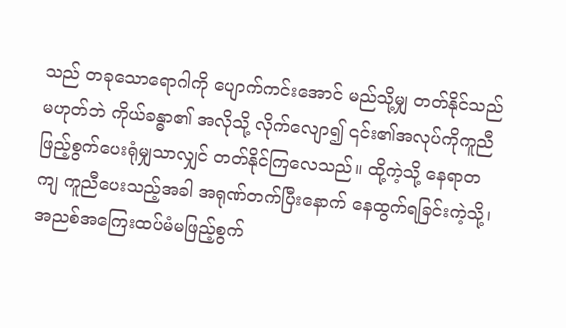သည် တခုသောရောဂါကို ပျောက်ကင်းအောင် မည်သို့မျှ တတ်နိုင်သည် မဟုတ်ဘဲ ကိုယ်ခန္ဓာ၏ အလိုသို့ လိုက်လျော၍ ၎င်း၏အလုပ်ကိုကူညီဖြည့်စွက်ပေးရုံမျှသာလျှင် တတ်နိုင်ကြလေသည်။ ထို့ကဲ့သို့ နေရာတကျ ကူညီပေးသည့်အခါ အရုဏ်တက်ပြီးနောက် နေထွက်ရခြင်းကဲ့သို့၊ အညစ်အကြေးထပ်မံမဖြည့်စွက်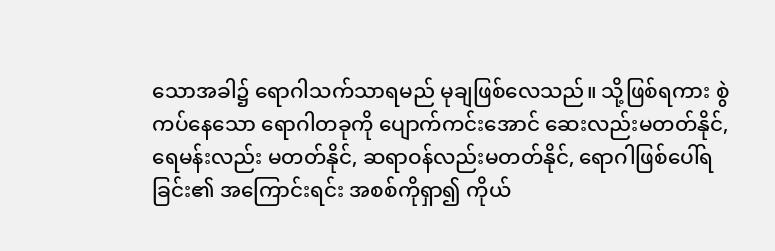သောအခါ၌ ရောဂါသက်သာရမည် မုချဖြစ်လေသည်။ သို့ဖြစ်ရကား စွဲကပ်နေသော ရောဂါတခုကို ပျောက်ကင်းအောင် ဆေးလည်းမတတ်နိုင်, ရေမန်းလည်း မတတ်နိုင်, ဆရာဝန်လည်းမတတ်နိုင်, ရောဂါဖြစ်ပေါ်ရခြင်း၏ အကြောင်းရင်း အစစ်ကိုရှာ၍ ကိုယ်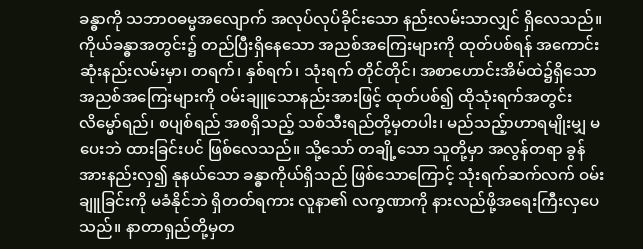ခန္ဓာကို သဘာဝဓမ္မအလျောက် အလုပ်လုပ်ခိုင်းသော နည်းလမ်းသာလျှင် ရှိလေသည်။
ကိုယ်ခန္ဓာအတွင်း၌ တည်ပြီးရှိနေသော အညစ်အကြေးများကို ထုတ်ပစ်ရန် အကောင်းဆုံးနည်းလမ်းမှာ၊ တရက်၊ နှစ်ရက်၊ သုံးရက် တိုင်တိုင်၊ အစာဟောင်းအိမ်ထဲ၌ရှိသော အညစ်အကြေးများကို ဝမ်းချူသောနည်းအားဖြင့် ထုတ်ပစ်၍ ထိုသုံးရက်အတွင်း လိမ္မော်ရည်၊ စပျစ်ရည် အစရှိသည့် သစ်သီးရည်တို့မှတပါး၊ မည်သည့်ာဟာရမျိုးမျှ မပေးဘဲ ထားခြင်းပင် ဖြစ်လေသည်။ သို့သော် တချို့သော သူတို့မှာ အလွန်တရာ ခွန်အားနည်းလှ၍ နုနယ်သော ခန္ဓာကိုယ်ရှိသည် ဖြစ်သောကြောင့် သုံးရက်ဆက်လက် ဝမ်းချူခြင်းကို မခံနိုင်ဘဲ ရှိတတ်ရကား လူနာ၏ လက္ခဏာကို နားလည်ဖို့အရေးကြီးလှပေသည်။ နာတာရှည်တို့မှတ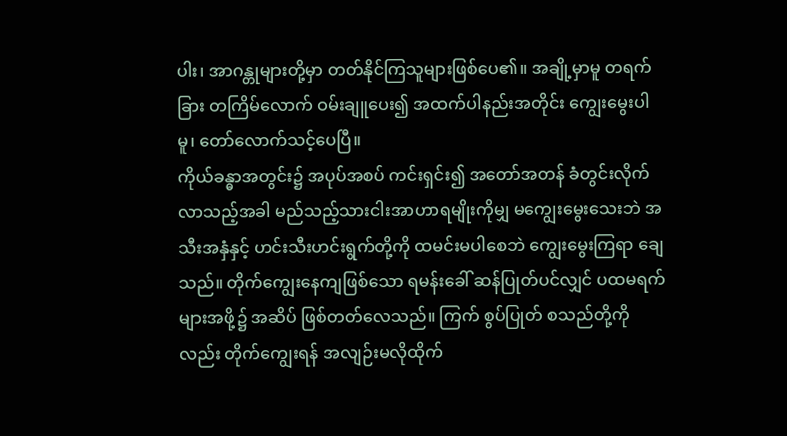ပါး၊ အာဂန္တုများတို့မှာ တတ်နိုင်ကြသူများဖြစ်ပေ၏။ အချို့မှာမူ တရက်ခြား တကြိမ်လောက် ဝမ်းချူပေး၍ အထက်ပါနည်းအတိုင်း ကျွေးမွေးပါမူ၊ တော်လောက်သင့်ပေပြီ။
ကိုယ်ခန္ဓာအတွင်း၌ အပုပ်အစပ် ကင်းရှင်း၍ အတော်အတန် ခံတွင်းလိုက်လာသည့်အခါ မည်သည့်သားငါးအာဟာရမျိုးကိုမျှ မကျွေးမွေးသေးဘဲ အသီးအနှံနှင့် ဟင်းသီးဟင်းရွက်တို့ကို ထမင်းမပါစေဘဲ ကျွေးမွေးကြရာ ချေသည်။ တိုက်ကျွေးနေကျဖြစ်သော ရမန်းခေါ် ဆန်ပြုတ်ပင်လျှင် ပထမရက်များအဖို့၌ အဆိပ် ဖြစ်တတ်လေသည်။ ကြက် စွပ်ပြုတ် စသည်တို့ကိုလည်း တိုက်ကျွေးရန် အလျဉ်းမလိုထိုက်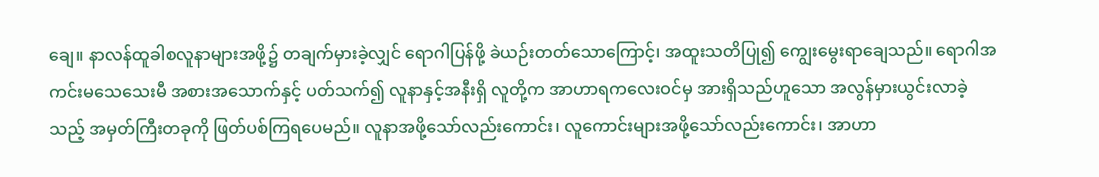ချေ။ နာလန်ထူခါစလူနာများအဖို့၌ တချက်မှားခဲ့လျှင် ရောဂါပြန်ဖို့ ခဲယဉ်းတတ်သောကြောင့်၊ အထူးသတိပြု၍ ကျွေးမွေးရာချေသည်။ ရောဂါအကင်းမသေသေးမီ အစားအသောက်နှင့် ပတ်သက်၍ လူနာနှင့်အနီးရှိ လူတို့က အာဟာရကလေးဝင်မှ အားရှိသည်ဟူသော အလွန်မှားယွင်းလာခဲ့သည့် အမှတ်ကြီးတခုကို ဖြတ်ပစ်ကြရပေမည်။ လူနာအဖို့သော်လည်းကောင်း၊ လူကောင်းများအဖို့သော်လည်းကောင်း၊ အာဟာ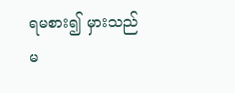ရမစား၍ မှားသည်မ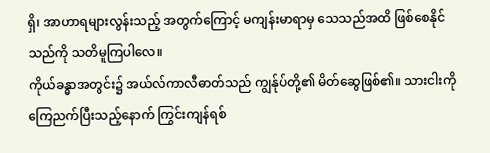ရှိ၊ အာဟာရများလွန်းသည့် အတွက်ကြောင့် မကျန်းမာရာမှ သေသည်အထိ ဖြစ်စေနိုင်သည်ကို သတိမူကြပါလေ။
ကိုယ်ခန္ဓာအတွင်း၌ အယ်လ်ကာလီဓာတ်သည် ကျွန်ုပ်တို့၏ မိတ်ဆွေဖြစ်၏။ သားငါးကို ကြေညက်ပြီးသည့်နောက် ကြွင်းကျန်ရစ်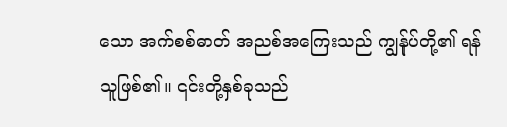သော အက်စစ်ဓာတ် အညစ်အကြေးသည် ကျွန်ုပ်တို့၏ ရန်သူဖြစ်၏။ ၎င်းတို့နှစ်ခုသည်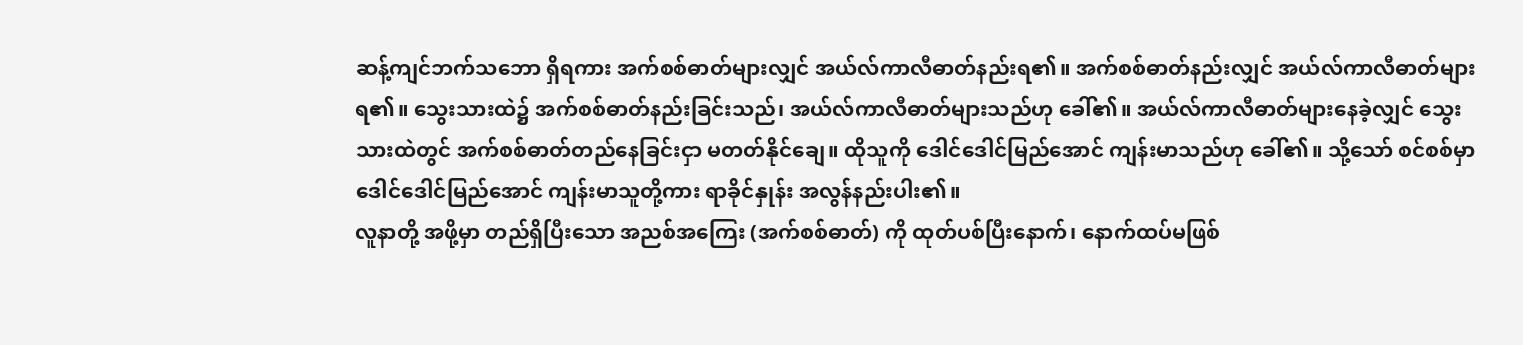ဆန့်ကျင်ဘက်သဘော ရှိရကား အက်စစ်ဓာတ်များလျှင် အယ်လ်ကာလီဓာတ်နည်းရ၏။ အက်စစ်ဓာတ်နည်းလျှင် အယ်လ်ကာလီဓာတ်များရ၏။ သွေးသားထဲ၌ အက်စစ်ဓာတ်နည်းခြင်းသည်၊ အယ်လ်ကာလီဓာတ်များသည်ဟု ခေါ်၏။ အယ်လ်ကာလီဓာတ်များနေခဲ့လျှင် သွေးသားထဲတွင် အက်စစ်ဓာတ်တည်နေခြင်းငှာ မတတ်နိုင်ချေ။ ထိုသူကို ဒေါင်ဒေါင်မြည်အောင် ကျန်းမာသည်ဟု ခေါ်၏။ သို့သော် စင်စစ်မှာ ဒေါင်ဒေါင်မြည်အောင် ကျန်းမာသူတို့ကား ရာခိုင်နှုန်း အလွန်နည်းပါး၏။
လူနာတို့ အဖို့မှာ တည်ရှိပြီးသော အညစ်အကြေး (အက်စစ်ဓာတ်) ကို ထုတ်ပစ်ပြီးနောက်၊ နောက်ထပ်မဖြစ်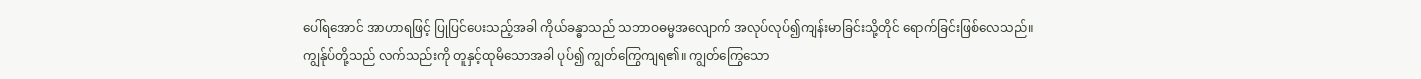ပေါ်ရအောင် အာဟာရဖြင့် ပြုပြင်ပေးသည့်အခါ ကိုယ်ခန္ဓာသည် သဘာဝဓမ္မအလျောက် အလုပ်လုပ်၍ကျန်းမာခြင်းသို့တိုင် ရောက်ခြင်းဖြစ်လေသည်။
ကျွန်ုပ်တို့သည် လက်သည်းကို တူနှင့်ထုမိသောအခါ ပုပ်၍ ကျွတ်ကြွေကျရ၏။ ကျွတ်ကြွေသော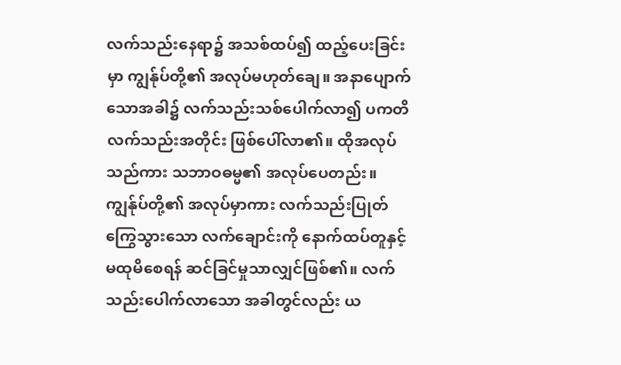လက်သည်းနေရာ၌ အသစ်ထပ်၍ ထည့်ပေးခြင်းမှာ ကျွန်ုပ်တို့၏ အလုပ်မဟုတ်ချေ။ အနာပျောက်သောအခါ၌ လက်သည်းသစ်ပေါက်လာ၍ ပကတိလက်သည်းအတိုင်း ဖြစ်ပေါ်လာ၏။ ထိုအလုပ်သည်ကား သဘာဝဓမ္မ၏ အလုပ်ပေတည်း။ ကျွန်ုပ်တို့၏ အလုပ်မှာကား လက်သည်းပြုတ်ကြွေသွားသော လက်ချောင်းကို နောက်ထပ်တူနှင့်မထုမိစေရန် ဆင်ခြင်မှုသာလျှင်ဖြစ်၏။ လက်သည်းပေါက်လာသော အခါတွင်လည်း ယ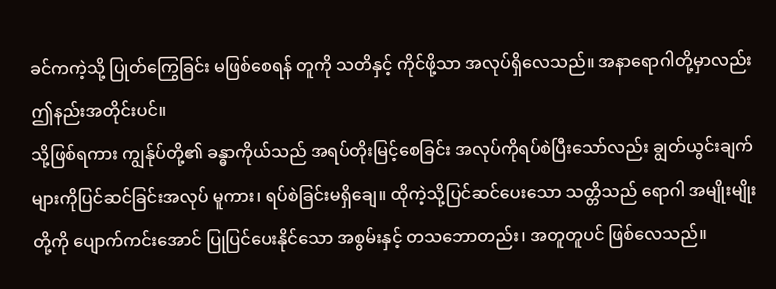ခင်ကကဲ့သို့ ပြုတ်ကြွေခြင်း မဖြစ်စေရန် တူကို သတိနှင့် ကိုင်ဖို့သာ အလုပ်ရှိလေသည်။ အနာရောဂါတို့မှာလည်း ဤနည်းအတိုင်းပင်။
သို့ဖြစ်ရကား ကျွန်ုပ်တို့၏ ခန္ဓာကိုယ်သည် အရပ်တိုးမြင့်စေခြင်း အလုပ်ကိုရပ်စဲပြီးသော်လည်း ချွတ်ယွင်းချက်များကိုပြင်ဆင်ခြင်းအလုပ် မူကား၊ ရပ်စဲခြင်းမရှိချေ။ ထိုကဲ့သို့ပြင်ဆင်ပေးသော သတ္တိသည် ရောဂါ အမျိုးမျိုးတို့ကို ပျောက်ကင်းအောင် ပြုပြင်ပေးနိုင်သော အစွမ်းနှင့် တသဘောတည်း၊ အတူတူပင် ဖြစ်လေသည်။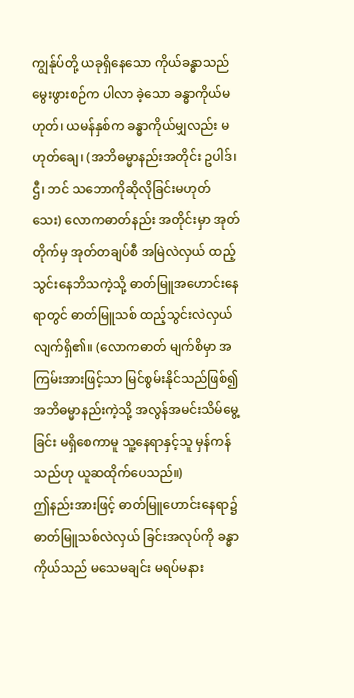ကျွန်ုပ်တို့ ယခုရှိနေသော ကိုယ်ခန္ဓာသည် မွေးဖွားစဉ်က ပါလာ ခဲ့သော ခန္ဓာကိုယ်မဟုတ်၊ ယမန်နှစ်က ခန္ဓာကိုယ်မျှလည်း မဟုတ်ချေ၊ (အဘိဓမ္မာနည်းအတိုင်း ဥပါဒ်၊ ဌီ၊ ဘင် သဘောကိုဆိုလိုခြင်းမဟုတ် သေး) လောကဓာတ်နည်း အတိုင်းမှာ အုတ်တိုက်မှ အုတ်တချပ်စီ အမြဲလဲလှယ် ထည့်သွင်းနေဘိသကဲ့သို့ ဓာတ်မြူအဟောင်းနေရာတွင် ဓာတ်မြူသစ် ထည့်သွင်းလဲလှယ်လျက်ရှိ၏။ (လောကဓာတ် မျက်စိမှာ အကြမ်းအားဖြင့်သာ မြင်စွမ်းနိုင်သည်ဖြစ်၍ အဘိဓမ္မာနည်းကဲ့သို့ အလွန်အမင်းသိမ်မွေ့ခြင်း မရှိစေကာမူ သူ့နေရာနှင့်သူ မှန်ကန်သည်ဟု ယူဆထိုက်ပေသည်။)
ဤနည်းအားဖြင့် ဓာတ်မြူဟောင်းနေရာ၌ ဓာတ်မြူသစ်လဲလှယ် ခြင်းအလုပ်ကို ခန္ဓာကိုယ်သည် မသေမချင်း မရပ်မနား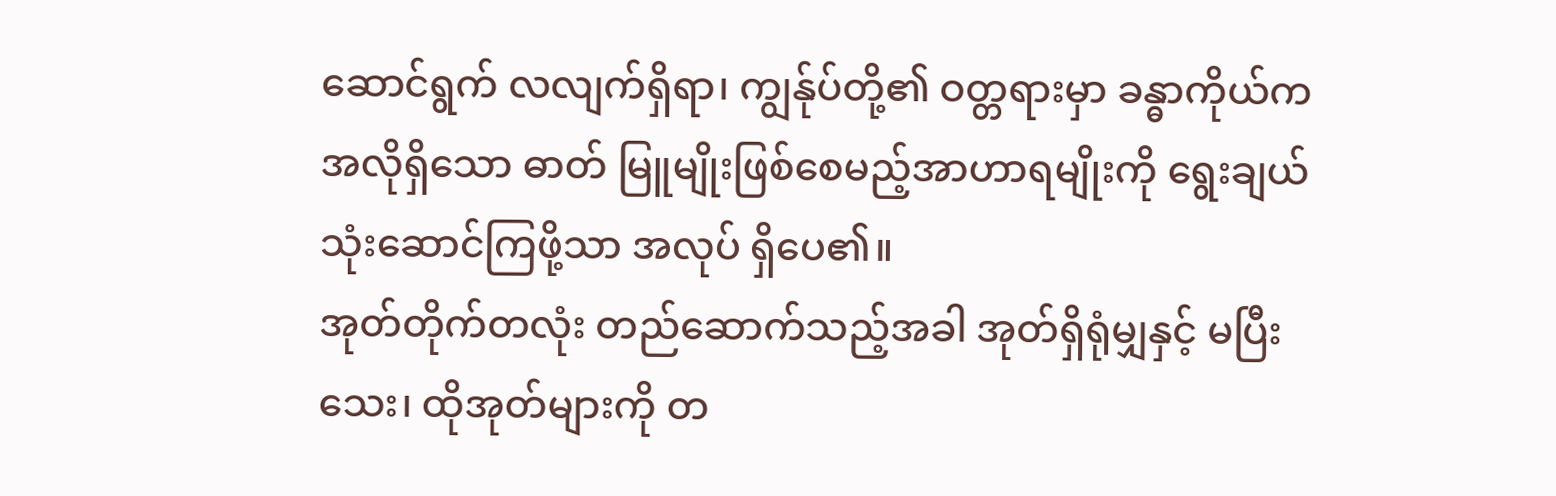ဆောင်ရွက် လလျက်ရှိရာ၊ ကျွန်ုပ်တို့၏ ဝတ္တရားမှာ ခန္ဓာကိုယ်ကအလိုရှိသော ဓာတ် မြူမျိုးဖြစ်စေမည့်အာဟာရမျိုးကို ရွေးချယ်သုံးဆောင်ကြဖို့သာ အလုပ် ရှိပေ၏။
အုတ်တိုက်တလုံး တည်ဆောက်သည့်အခါ အုတ်ရှိရုံမျှနှင့် မပြီးသေး၊ ထိုအုတ်များကို တ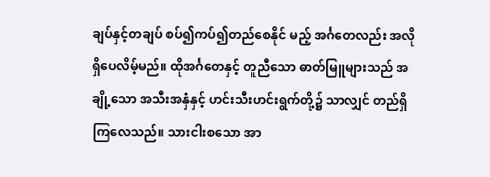ချပ်နှင့်တချပ် စပ်၍ကပ်၍တည်စေနိုင် မည့် အင်္ဂတေလည်း အလိုရှိပေလိမ့်မည်။ ထိုအင်္ဂတေနှင့် တူညီသော ဓာတ်မြူများသည် အချို့သော အသီးအနှံနှင့် ဟင်းသီးဟင်းရွက်တို့၌ သာလျှင် တည်ရှိကြလေသည်။ သားငါးစသော အာ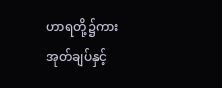ဟာရတို့၌ကားအုတ်ချပ်နှင့်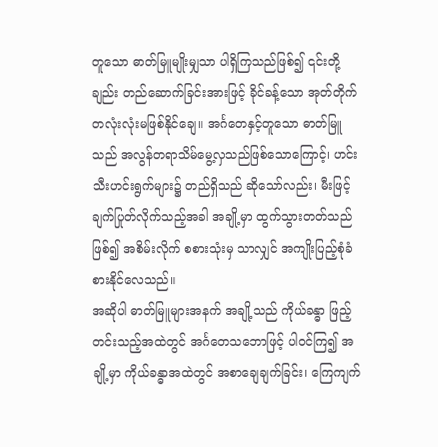တူသော ဓာတ်မြူမျိုးမျှသာ ပါရှိကြသည်ဖြစ်၍ ၎င်းတို့ချည်း တည်ဆောက်ခြင်းအားဖြင့် ခိုင်ခန့်သော အုတ်တိုက်တလုံးလုံးမဖြစ်နိုင်ချေ။ အင်္ဂတေနှင့်တူသော ဓာတ်မြူသည် အလွန်တရာသိမ်မွေ့လှသည်ဖြစ်သောကြောင့်၊ ဟင်းသီးဟင်းရွက်များ၌ တည်ရှိသည် ဆိုသော်လည်း၊ မီးဖြင့် ချက်ပြုတ်လိုက်သည့်အခါ အချို့မှာ ထွက်သွားတတ်သည်ဖြစ်၍ အစိမ်းလိုက် စစားသုံးမှ သာလျှင် အကျိုးပြည့်စုံခံစားနိုင်လေသည်။
အဆိုပါ ဓာတ်မြူများအနက် အချို့သည် ကိုယ်ခန္ဓာ ဖြည့်တင်းသည့်အထဲတွင် အင်္ဂတေသဘောဖြင့် ပါဝင်ကြ၍ အချို့မှာ ကိုယ်ခန္ဓာအထဲတွင် အစာချေချက်ခြင်း၊ ကြေကျက်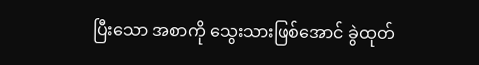ပြီးသော အစာကို သွေးသားဖြစ်အောင် ခွဲထုတ်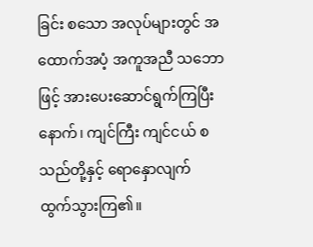ခြင်း စသော အလုပ်များတွင် အထောက်အပံ့ အကူအညီ သဘောဖြင့် အားပေးဆောင်ရွက်ကြပြီးနောက်၊ ကျင်ကြီး ကျင်ငယ် စသည်တို့နှင့် ရောနှောလျက် ထွက်သွားကြ၏။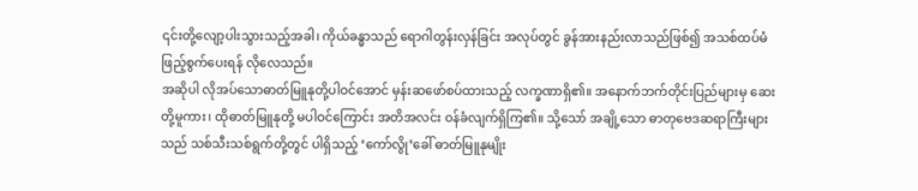၎င်းတို့လျော့ပါးသွားသည့်အခါ၊ ကိုယ်ခန္ဓာသည် ရောဂါတွန်းလှန်ခြင်း အလုပ်တွင် ခွန်အားနည်းလာသည်ဖြစ်၍ အသစ်ထပ်မံ ဖြည့်စွက်ပေးရန် လိုလေသည်။
အဆိုပါ လိုအပ်သောဓာတ်မြူနုတို့ပါဝင်အောင် မှန်းဆဖော်စပ်ထားသည့် လက္ခဏာရှိ၏။ အနောက်ဘက်တိုင်းပြည်များမှ ဆေးတို့မူကား၊ ထိုဓာတ်မြူနုတို့ မပါဝင်ကြောင်း အတိအလင်း ဝန်ခံလျက်ရှိကြ၏။ သို့သော် အချို့သော ဓာတုဗေဒဆရာကြီးများသည် သစ်သီးသစ်ရွက်တို့တွင် ပါရှိသည့် ‘ကော်လွို’ခေါ် ဓာတ်မြူနုမျိုး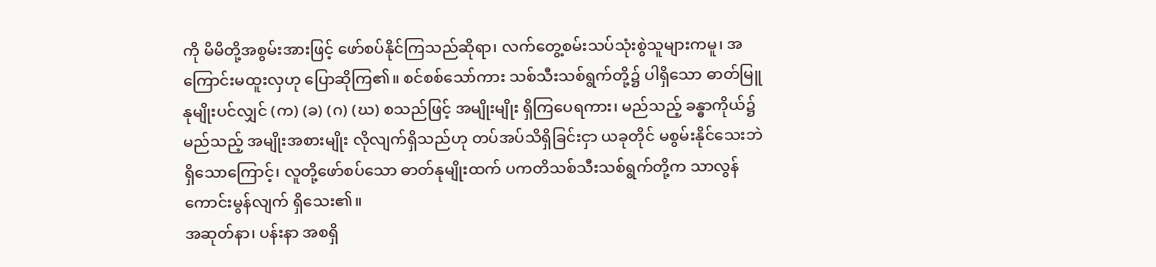ကို မိမိတို့အစွမ်းအားဖြင့် ဖော်စပ်နိုင်ကြသည်ဆိုရာ၊ လက်တွေ့စမ်းသပ်သုံးစွဲသူများကမူ၊ အကြောင်းမထူးလှဟု ပြောဆိုကြ၏။ စင်စစ်သော်ကား သစ်သီးသစ်ရွက်တို့၌ ပါရှိသော ဓာတ်မြူနုမျိုးပင်လျှင် (က) (ခ) (ဂ) (ဃ) စသည်ဖြင့် အမျိုးမျိုး ရှိကြပေရကား၊ မည်သည့် ခန္ဓာကိုယ်၌ မည်သည့် အမျိုးအစားမျိုး လိုလျက်ရှိသည်ဟု တပ်အပ်သိရှိခြင်းငှာ ယခုတိုင် မစွမ်းနိုင်သေးဘဲ ရှိသောကြောင့်၊ လူတို့ဖော်စပ်သော ဓာတ်နုမျိုးထက် ပကတိသစ်သီးသစ်ရွက်တို့က သာလွန်ကောင်းမွန်လျက် ရှိသေး၏။
အဆုတ်နာ၊ ပန်းနာ အစရှိ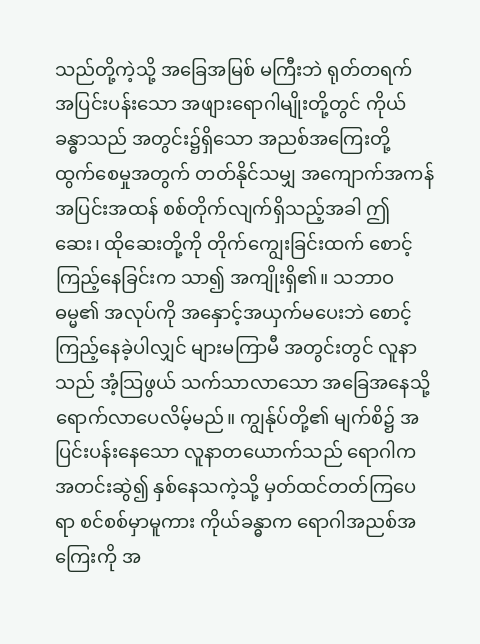သည်တို့ကဲ့သို့ အခြေအမြစ် မကြီးဘဲ ရုတ်တရက် အပြင်းပန်းသော အဖျားရောဂါမျိုးတို့တွင် ကိုယ်ခန္ဓာသည် အတွင်း၌ရှိသော အညစ်အကြေးတို့ ထွက်စေမှုအတွက် တတ်နိုင်သမျှ အကျောက်အကန် အပြင်းအထန် စစ်တိုက်လျက်ရှိသည့်အခါ ဤဆေး၊ ထိုဆေးတို့ကို တိုက်ကျွေးခြင်းထက် စောင့်ကြည့်နေခြင်းက သာ၍ အကျိုးရှိ၏။ သဘာဝဓမ္မ၏ အလုပ်ကို အနှောင့်အယှက်မပေးဘဲ စောင့်ကြည့်နေခဲ့ပါလျှင် များမကြာမီ အတွင်းတွင် လူနာသည် အံ့သြဖွယ် သက်သာလာသော အခြေအနေသို့ ရောက်လာပေလိမ့်မည်။ ကျွန်ုပ်တို့၏ မျက်စိ၌ အပြင်းပန်းနေသော လူနာတယောက်သည် ရောဂါက အတင်းဆွဲ၍ နှစ်နေသကဲ့သို့ မှတ်ထင်တတ်ကြပေရာ စင်စစ်မှာမူကား ကိုယ်ခန္ဓာက ရောဂါအညစ်အကြေးကို အ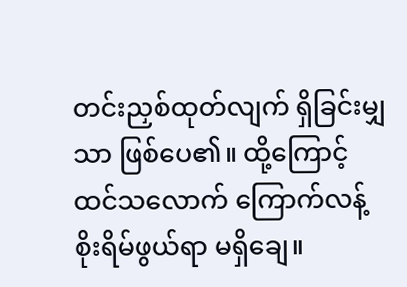တင်းညှစ်ထုတ်လျက် ရှိခြင်းမျှသာ ဖြစ်ပေ၏။ ထို့ကြောင့် ထင်သလောက် ကြောက်လန့်စိုးရိမ်ဖွယ်ရာ မရှိချေ။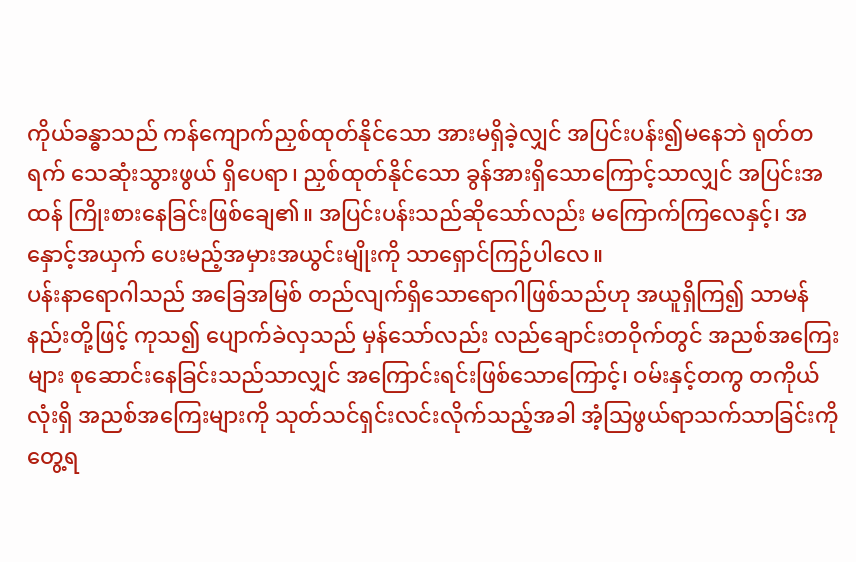ကိုယ်ခန္ဓာသည် ကန်ကျောက်ညှစ်ထုတ်နိုင်သော အားမရှိခဲ့လျှင် အပြင်းပန်း၍မနေဘဲ ရုတ်တရက် သေဆုံးသွားဖွယ် ရှိပေရာ၊ ညှစ်ထုတ်နိုင်သော ခွန်အားရှိသောကြောင့်သာလျှင် အပြင်းအထန် ကြိုးစားနေခြင်းဖြစ်ချေ၏။ အပြင်းပန်းသည်ဆိုသော်လည်း မကြောက်ကြလေနှင့်၊ အနှောင့်အယှက် ပေးမည့်အမှားအယွင်းမျိုးကို သာရှောင်ကြဉ်ပါလေ။
ပန်းနာရောဂါသည် အခြေအမြစ် တည်လျက်ရှိသောရောဂါဖြစ်သည်ဟု အယူရှိကြ၍ သာမန်နည်းတို့ဖြင့် ကုသ၍ ပျောက်ခဲလှသည် မှန်သော်လည်း လည်ချောင်းတဝိုက်တွင် အညစ်အကြေးများ စုဆောင်းနေခြင်းသည်သာလျှင် အကြောင်းရင်းဖြစ်သောကြောင့်၊ ဝမ်းနှင့်တကွ တကိုယ်လုံးရှိ အညစ်အကြေးများကို သုတ်သင်ရှင်းလင်းလိုက်သည့်အခါ အံ့သြဖွယ်ရာသက်သာခြင်းကို တွေ့ရ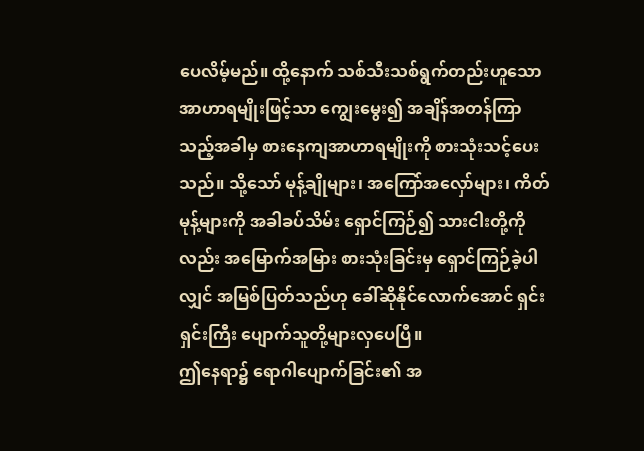ပေလိမ့်မည်။ ထို့နောက် သစ်သီးသစ်ရွက်တည်းဟူသော အာဟာရမျိုးဖြင့်သာ ကျွေးမွေး၍ အချိန်အတန်ကြာသည့်အခါမှ စားနေကျအာဟာရမျိုးကို စားသုံးသင့်ပေးသည်။ သို့သော် မုန့်ချိုများ၊ အကြော်အလှော်များ၊ ကိတ်မုန့်များကို အခါခပ်သိမ်း ရှောင်ကြဉ်၍ သားငါးတို့ကိုလည်း အမြောက်အမြား စားသုံးခြင်းမှ ရှောင်ကြဉ်ခဲ့ပါလျှင် အမြစ်ပြတ်သည်ဟု ခေါ်ဆိုနိုင်လောက်အောင် ရှင်းရှင်းကြီး ပျောက်သူတို့များလှပေပြီ။
ဤနေရာ၌ ရောဂါပျောက်ခြင်း၏ အ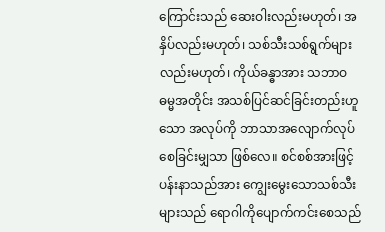ကြောင်းသည် ဆေးဝါးလည်းမဟုတ်၊ အနှိပ်လည်းမဟုတ်၊ သစ်သီးသစ်ရွက်များလည်းမဟုတ်၊ ကိုယ်ခန္ဓာအား သဘာဝဓမ္မအတိုင်း အသစ်ပြင်ဆင်ခြင်းတည်းဟူသော အလုပ်ကို ဘာသာအလျောက်လုပ်စေခြင်းမျှသာ ဖြစ်လေ။ စင်စစ်အားဖြင့် ပန်းနာသည်အား ကျွေးမွေးသောသစ်သီးများသည် ရောဂါကိုပျောက်ကင်းစေသည်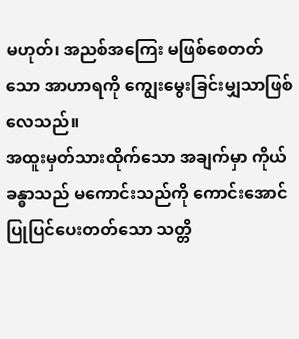မဟုတ်၊ အညစ်အကြေး မဖြစ်စေတတ်သော အာဟာရကို ကျွေးမွေးခြင်းမျှသာဖြစ်လေသည်။
အထူးမှတ်သားထိုက်သော အချက်မှာ ကိုယ်ခန္ဓာသည် မကောင်းသည်ကို ကောင်းအောင် ပြုပြင်ပေးတတ်သော သတ္တိ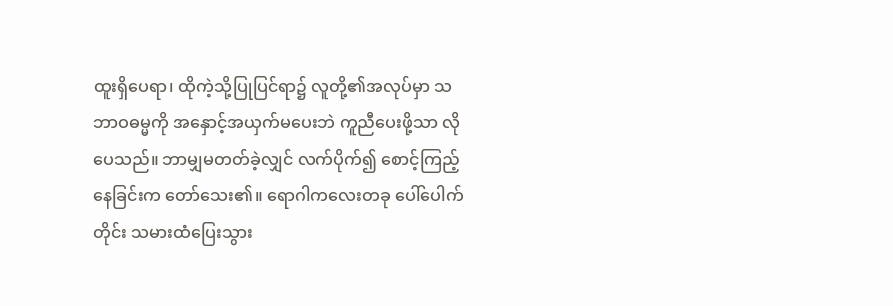ထူးရှိပေရာ၊ ထိုကဲ့သို့ပြုပြင်ရာ၌ လူတို့၏အလုပ်မှာ သဘာဝဓမ္မကို အနှောင့်အယှက်မပေးဘဲ ကူညီပေးဖို့သာ လိုပေသည်။ ဘာမျှမတတ်ခဲ့လျှင် လက်ပိုက်၍ စောင့်ကြည့်နေခြင်းက တော်သေး၏။ ရောဂါကလေးတခု ပေါ်ပေါက်တိုင်း သမားထံပြေးသွား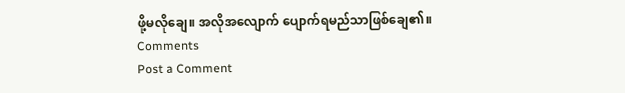ဖို့မလိုချေ။ အလိုအလျောက် ပျောက်ရမည်သာဖြစ်ချေ၏။
Comments
Post a Comment